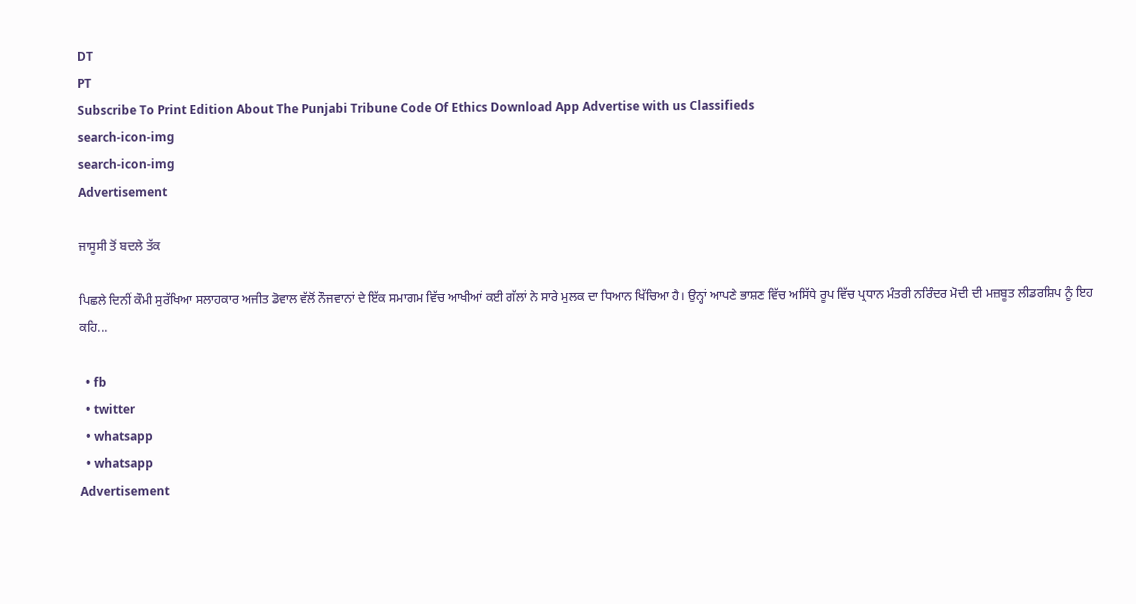DT
PT
Subscribe To Print Edition About The Punjabi Tribune Code Of Ethics Download App Advertise with us Classifieds
search-icon-img
search-icon-img
Advertisement

ਜਾਸੂਸੀ ਤੋਂ ਬਦਲੇ ਤੱਕ

ਪਿਛਲੇ ਦਿਨੀਂ ਕੌਮੀ ਸੁਰੱਖਿਆ ਸਲਾਹਕਾਰ ਅਜੀਤ ਡੋਵਾਲ ਵੱਲੋਂ ਨੌਜਵਾਨਾਂ ਦੇ ਇੱਕ ਸਮਾਗਮ ਵਿੱਚ ਆਖੀਆਂ ਕਈ ਗੱਲਾਂ ਨੇ ਸਾਰੇ ਮੁਲਕ ਦਾ ਧਿਆਨ ਖਿੱਚਿਆ ਹੈ। ਉਨ੍ਹਾਂ ਆਪਣੇ ਭਾਸ਼ਣ ਵਿੱਚ ਅਸਿੱਧੇ ਰੂਪ ਵਿੱਚ ਪ੍ਰਧਾਨ ਮੰਤਰੀ ਨਰਿੰਦਰ ਮੋਦੀ ਦੀ ਮਜ਼ਬੂਤ ਲੀਡਰਸ਼ਿਪ ਨੂੰ ਇਹ ਕਹਿ...

  • fb
  • twitter
  • whatsapp
  • whatsapp
Advertisement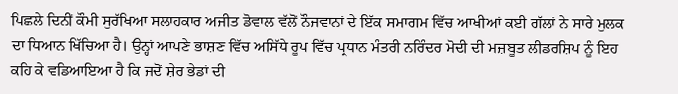ਪਿਛਲੇ ਦਿਨੀਂ ਕੌਮੀ ਸੁਰੱਖਿਆ ਸਲਾਹਕਾਰ ਅਜੀਤ ਡੋਵਾਲ ਵੱਲੋਂ ਨੌਜਵਾਨਾਂ ਦੇ ਇੱਕ ਸਮਾਗਮ ਵਿੱਚ ਆਖੀਆਂ ਕਈ ਗੱਲਾਂ ਨੇ ਸਾਰੇ ਮੁਲਕ ਦਾ ਧਿਆਨ ਖਿੱਚਿਆ ਹੈ। ਉਨ੍ਹਾਂ ਆਪਣੇ ਭਾਸ਼ਣ ਵਿੱਚ ਅਸਿੱਧੇ ਰੂਪ ਵਿੱਚ ਪ੍ਰਧਾਨ ਮੰਤਰੀ ਨਰਿੰਦਰ ਮੋਦੀ ਦੀ ਮਜ਼ਬੂਤ ਲੀਡਰਸ਼ਿਪ ਨੂੰ ਇਹ ਕਹਿ ਕੇ ਵਡਿਆਇਆ ਹੈ ਕਿ ਜਦੋਂ ਸ਼ੇਰ ਭੇਡਾਂ ਦੀ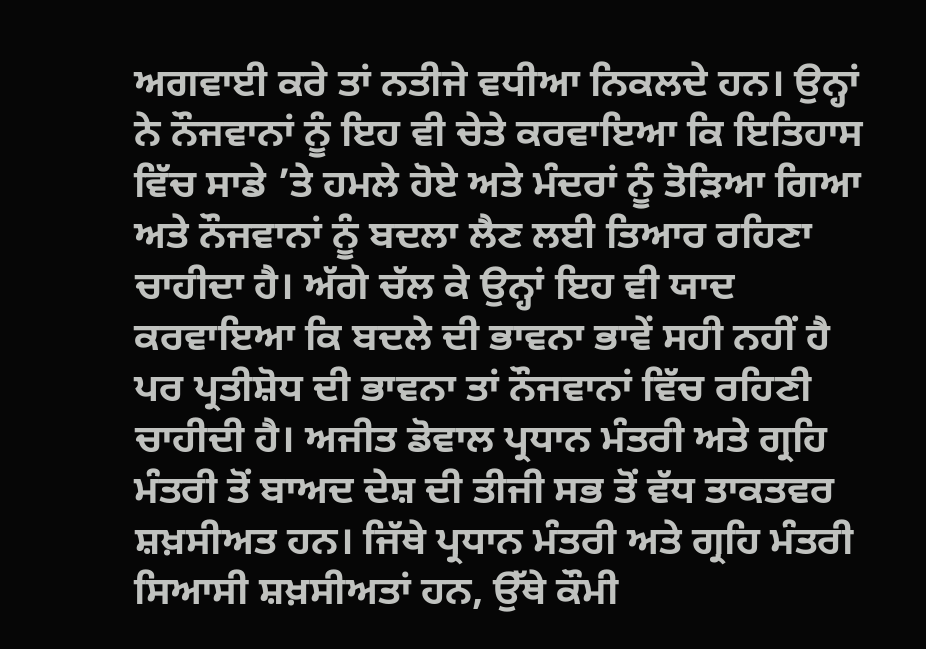ਅਗਵਾਈ ਕਰੇ ਤਾਂ ਨਤੀਜੇ ਵਧੀਆ ਨਿਕਲਦੇ ਹਨ। ਉਨ੍ਹਾਂ ਨੇ ਨੌਜਵਾਨਾਂ ਨੂੰ ਇਹ ਵੀ ਚੇਤੇ ਕਰਵਾਇਆ ਕਿ ਇਤਿਹਾਸ ਵਿੱਚ ਸਾਡੇ ’ਤੇ ਹਮਲੇ ਹੋਏ ਅਤੇ ਮੰਦਰਾਂ ਨੂੰ ਤੋੜਿਆ ਗਿਆ ਅਤੇ ਨੌਜਵਾਨਾਂ ਨੂੰ ਬਦਲਾ ਲੈਣ ਲਈ ਤਿਆਰ ਰਹਿਣਾ ਚਾਹੀਦਾ ਹੈ। ਅੱਗੇ ਚੱਲ ਕੇ ਉਨ੍ਹਾਂ ਇਹ ਵੀ ਯਾਦ ਕਰਵਾਇਆ ਕਿ ਬਦਲੇ ਦੀ ਭਾਵਨਾ ਭਾਵੇਂ ਸਹੀ ਨਹੀਂ ਹੈ ਪਰ ਪ੍ਰਤੀਸ਼ੋਧ ਦੀ ਭਾਵਨਾ ਤਾਂ ਨੌਜਵਾਨਾਂ ਵਿੱਚ ਰਹਿਣੀ ਚਾਹੀਦੀ ਹੈ। ਅਜੀਤ ਡੋਵਾਲ ਪ੍ਰਧਾਨ ਮੰਤਰੀ ਅਤੇ ਗ੍ਰਹਿ ਮੰਤਰੀ ਤੋਂ ਬਾਅਦ ਦੇਸ਼ ਦੀ ਤੀਜੀ ਸਭ ਤੋਂ ਵੱਧ ਤਾਕਤਵਰ ਸ਼ਖ਼ਸੀਅਤ ਹਨ। ਜਿੱਥੇ ਪ੍ਰਧਾਨ ਮੰਤਰੀ ਅਤੇ ਗ੍ਰਹਿ ਮੰਤਰੀ ਸਿਆਸੀ ਸ਼ਖ਼ਸੀਅਤਾਂ ਹਨ, ਉੱਥੇ ਕੌਮੀ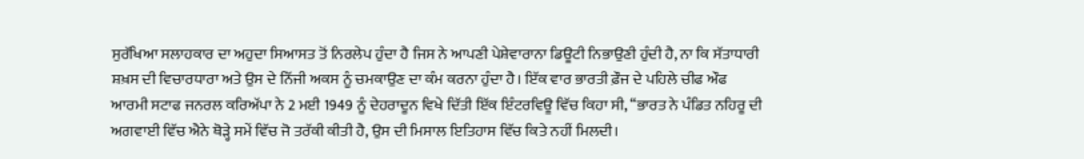ਸੁਰੱਖਿਆ ਸਲਾਹਕਾਰ ਦਾ ਅਹੁਦਾ ਸਿਆਸਤ ਤੋਂ ਨਿਰਲੇਪ ਹੁੰਦਾ ਹੈ ਜਿਸ ਨੇ ਆਪਣੀ ਪੇਸ਼ੇਵਾਰਾਨਾ ਡਿਊਟੀ ਨਿਭਾਉਣੀ ਹੁੰਦੀ ਹੈ, ਨਾ ਕਿ ਸੱਤਾਧਾਰੀ ਸ਼ਖ਼ਸ ਦੀ ਵਿਚਾਰਧਾਰਾ ਅਤੇ ਉਸ ਦੇ ਨਿੱਜੀ ਅਕਸ ਨੂੰ ਚਮਕਾਉਣ ਦਾ ਕੰਮ ਕਰਨਾ ਹੁੰਦਾ ਹੈ। ਇੱਕ ਵਾਰ ਭਾਰਤੀ ਫ਼ੌਜ ਦੇ ਪਹਿਲੇ ਚੀਫ ਔਫ ਆਰਮੀ ਸਟਾਫ ਜਨਰਲ ਕਰਿਅੱਪਾ ਨੇ 2 ਮਈ 1949 ਨੂੰ ਦੇਹਰਾਦੂਨ ਵਿਖੇ ਦਿੱਤੀ ਇੱਕ ਇੰਟਰਵਿਊ ਵਿੱਚ ਕਿਹਾ ਸੀ, ‘‘ਭਾਰਤ ਨੇ ਪੰਡਿਤ ਨਹਿਰੂ ਦੀ ਅਗਵਾਈ ਵਿੱਚ ਐਨੇ ਥੋੜ੍ਹੇ ਸਮੇਂ ਵਿੱਚ ਜੋ ਤਰੱਕੀ ਕੀਤੀ ਹੈ, ਉਸ ਦੀ ਮਿਸਾਲ ਇਤਿਹਾਸ ਵਿੱਚ ਕਿਤੇ ਨਹੀਂ ਮਿਲਦੀ।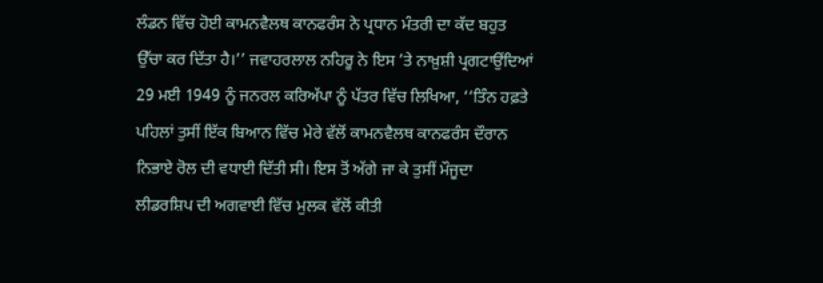ਲੰਡਨ ਵਿੱਚ ਹੋਈ ਕਾਮਨਵੈਲਥ ਕਾਨਫਰੰਸ ਨੇ ਪ੍ਰਧਾਨ ਮੰਤਰੀ ਦਾ ਕੱਦ ਬਹੁਤ ਉੱਚਾ ਕਰ ਦਿੱਤਾ ਹੈ।’’ ਜਵਾਹਰਲਾਲ ਨਹਿਰੂ ਨੇ ਇਸ ’ਤੇ ਨਾਖ਼ੁਸ਼ੀ ਪ੍ਰਗਟਾਉਂਦਿਆਂ 29 ਮਈ 1949 ਨੂੰ ਜਨਰਲ ਕਰਿਅੱਪਾ ਨੂੰ ਪੱਤਰ ਵਿੱਚ ਲਿਖਿਆ, ‘‘ਤਿੰਨ ਹਫ਼ਤੇ ਪਹਿਲਾਂ ਤੁਸੀਂ ਇੱਕ ਬਿਆਨ ਵਿੱਚ ਮੇਰੇ ਵੱਲੋਂ ਕਾਮਨਵੈਲਥ ਕਾਨਫਰੰਸ ਦੌਰਾਨ ਨਿਭਾਏ ਰੋਲ ਦੀ ਵਧਾਈ ਦਿੱਤੀ ਸੀ। ਇਸ ਤੋਂ ਅੱਗੇ ਜਾ ਕੇ ਤੁਸੀਂ ਮੌਜੂਦਾ ਲੀਡਰਸ਼ਿਪ ਦੀ ਅਗਵਾਈ ਵਿੱਚ ਮੁਲਕ ਵੱਲੋਂ ਕੀਤੀ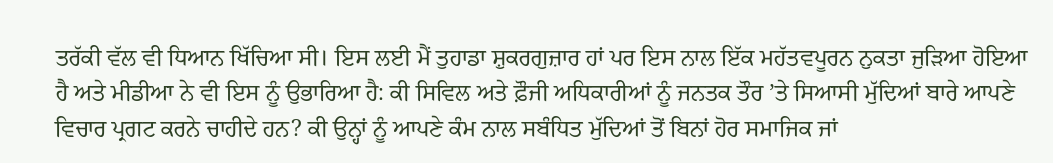ਤਰੱਕੀ ਵੱਲ ਵੀ ਧਿਆਨ ਖਿੱਚਿਆ ਸੀ। ਇਸ ਲਈ ਮੈਂ ਤੁਹਾਡਾ ਸ਼ੁਕਰਗੁਜ਼ਾਰ ਹਾਂ ਪਰ ਇਸ ਨਾਲ ਇੱਕ ਮਹੱਤਵਪੂਰਨ ਨੁਕਤਾ ਜੁੜਿਆ ਹੋਇਆ ਹੈ ਅਤੇ ਮੀਡੀਆ ਨੇ ਵੀ ਇਸ ਨੂੰ ਉਭਾਰਿਆ ਹੈ: ਕੀ ਸਿਵਿਲ ਅਤੇ ਫ਼ੌਜੀ ਅਧਿਕਾਰੀਆਂ ਨੂੰ ਜਨਤਕ ਤੌਰ ’ਤੇ ਸਿਆਸੀ ਮੁੱਦਿਆਂ ਬਾਰੇ ਆਪਣੇ ਵਿਚਾਰ ਪ੍ਰਗਟ ਕਰਨੇ ਚਾਹੀਦੇ ਹਨ? ਕੀ ਉਨ੍ਹਾਂ ਨੂੰ ਆਪਣੇ ਕੰਮ ਨਾਲ ਸਬੰਧਿਤ ਮੁੱਦਿਆਂ ਤੋਂ ਬਿਨਾਂ ਹੋਰ ਸਮਾਜਿਕ ਜਾਂ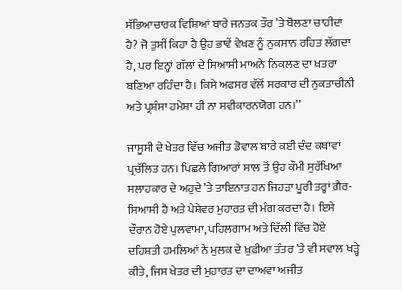ਸੱਭਿਆਚਾਰਕ ਵਿਸ਼ਿਆਂ ਬਾਰੇ ਜਨਤਕ ਤੌਰ ’ਤੇ ਬੋਲਣਾ ਚਾਹੀਦਾ ਹੈ? ਜੋ ਤੁਸੀਂ ਕਿਹਾ ਹੈ ਉਹ ਭਾਵੇਂ ਵੇਖਣ ਨੂੰ ਨੁਕਸਾਨ ਰਹਿਤ ਲੱਗਦਾ ਹੈ, ਪਰ ਇਨ੍ਹਾਂ ਗੱਲਾਂ ਦੇ ਸਿਆਸੀ ਮਾਅਨੇ ਨਿਕਲਣ ਦਾ ਖ਼ਤਰਾ ਬਣਿਆ ਰਹਿੰਦਾ ਹੈ। ਕਿਸੇ ਅਫਸਰ ਵੱਲੋਂ ਸਰਕਾਰ ਦੀ ਨੁਕਤਾਚੀਨੀ ਅਤੇ ਪ੍ਰਸ਼ੰਸਾ ਹਮੇਸ਼ਾ ਹੀ ਨਾ ਸਵੀਕਾਰਨਯੋਗ ਹਨ।’’

ਜਾਸੂਸੀ ਦੇ ਖੇਤਰ ਵਿੱਚ ਅਜੀਤ ਡੋਵਾਲ ਬਾਰੇ ਕਈ ਦੰਦ ਕਥਾਵਾਂ ਪ੍ਰਚੱਲਿਤ ਹਨ। ਪਿਛਲੇ ਗਿਆਰਾਂ ਸਾਲ ਤੋਂ ਉਹ ਕੌਮੀ ਸੁਰੱਖਿਆ ਸਲਾਹਕਾਰ ਦੇ ਅਹੁਦੇ ’ਤੇ ਤਾਇਨਾਤ ਹਨ ਜਿਹੜਾ ਪੂਰੀ ਤਰ੍ਹਾਂ ਗ਼ੈਰ-ਸਿਆਸੀ ਹੈ ਅਤੇ ਪੇਸ਼ੇਵਰ ਮੁਹਾਰਤ ਦੀ ਮੰਗ ਕਰਦਾ ਹੈ। ਇਸੇ ਦੌਰਾਨ ਹੋਏ ਪੁਲਵਾਮਾ, ਪਹਿਲਗਾਮ ਅਤੇ ਦਿੱਲੀ ਵਿੱਚ ਹੋਏ ਦਹਿਸ਼ਤੀ ਹਮਲਿਆਂ ਨੇ ਮੁਲਕ ਦੇ ਖ਼ੁਫ਼ੀਆ ਤੰਤਰ ’ਤੇ ਵੀ ਸਵਾਲ ਖੜ੍ਹੇ ਕੀਤੇ, ਜਿਸ ਖੇਤਰ ਦੀ ਮੁਹਾਰਤ ਦਾ ਦਾਅਵਾ ਅਜੀਤ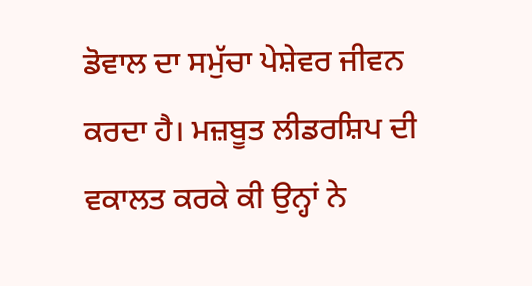ਡੋਵਾਲ ਦਾ ਸਮੁੱਚਾ ਪੇਸ਼ੇਵਰ ਜੀਵਨ ਕਰਦਾ ਹੈ। ਮਜ਼ਬੂਤ ਲੀਡਰਸ਼ਿਪ ਦੀ ਵਕਾਲਤ ਕਰਕੇ ਕੀ ਉਨ੍ਹਾਂ ਨੇ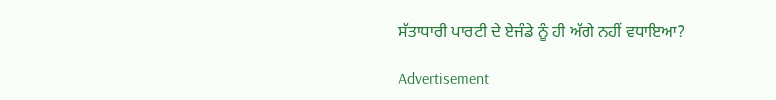ਸੱਤਾਧਾਰੀ ਪਾਰਟੀ ਦੇ ਏਜੰਡੇ ਨੂੰ ਹੀ ਅੱਗੇ ਨਹੀਂ ਵਧਾਇਆ?

Advertisement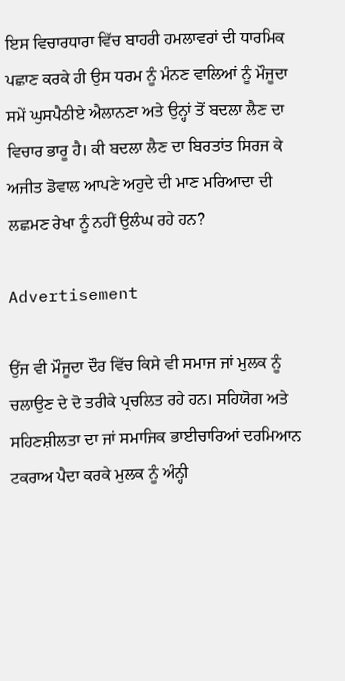ਇਸ ਵਿਚਾਰਧਾਰਾ ਵਿੱਚ ਬਾਹਰੀ ਹਮਲਾਵਰਾਂ ਦੀ ਧਾਰਮਿਕ ਪਛਾਣ ਕਰਕੇ ਹੀ ਉਸ ਧਰਮ ਨੂੰ ਮੰਨਣ ਵਾਲਿਆਂ ਨੂੰ ਮੌਜੂਦਾ ਸਮੇਂ ਘੁਸਪੈਠੀਏ ਐਲਾਨਣਾ ਅਤੇ ਉਨ੍ਹਾਂ ਤੋਂ ਬਦਲਾ ਲੈਣ ਦਾ ਵਿਚਾਰ ਭਾਰੂ ਹੈ। ਕੀ ਬਦਲਾ ਲੈਣ ਦਾ ਬਿਰਤਾਂਤ ਸਿਰਜ ਕੇ ਅਜੀਤ ਡੋਵਾਲ ਆਪਣੇ ਅਹੁਦੇ ਦੀ ਮਾਣ ਮਰਿਆਦਾ ਦੀ ਲਛਮਣ ਰੇਖਾ ਨੂੰ ਨਹੀਂ ਉਲੰਘ ਰਹੇ ਹਨ?

Advertisement

ਉਂਜ ਵੀ ਮੌਜੂਦਾ ਦੌਰ ਵਿੱਚ ਕਿਸੇ ਵੀ ਸਮਾਜ ਜਾਂ ਮੁਲਕ ਨੂੰ ਚਲਾਉਣ ਦੇ ਦੋ ਤਰੀਕੇ ਪ੍ਰਚਲਿਤ ਰਹੇ ਹਨ। ਸਹਿਯੋਗ ਅਤੇ ਸਹਿਣਸ਼ੀਲਤਾ ਦਾ ਜਾਂ ਸਮਾਜਿਕ ਭਾਈਚਾਰਿਆਂ ਦਰਮਿਆਨ ਟਕਰਾਅ ਪੈਦਾ ਕਰਕੇ ਮੁਲਕ ਨੂੰ ਅੰਨ੍ਹੀ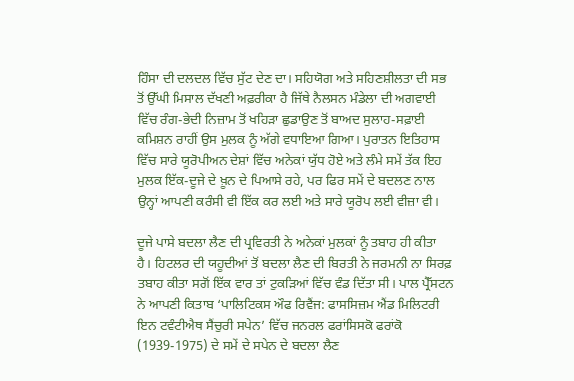ਹਿੰਸਾ ਦੀ ਦਲਦਲ ਵਿੱਚ ਸੁੱਟ ਦੇਣ ਦਾ। ਸਹਿਯੋਗ ਅਤੇ ਸਹਿਣਸ਼ੀਲਤਾ ਦੀ ਸਭ ਤੋਂ ਉੱਘੀ ਮਿਸਾਲ ਦੱਖਣੀ ਅਫ਼ਰੀਕਾ ਹੈ ਜਿੱਥੇ ਨੈਲਸਨ ਮੰਡੇਲਾ ਦੀ ਅਗਵਾਈ ਵਿੱਚ ਰੰਗ-ਭੇਦੀ ਨਿਜ਼ਾਮ ਤੋਂ ਖਹਿੜਾ ਛੁਡਾਉਣ ਤੋਂ ਬਾਅਦ ਸੁਲਾਹ-ਸਫ਼ਾਈ ਕਮਿਸ਼ਨ ਰਾਹੀਂ ਉਸ ਮੁਲਕ ਨੂੰ ਅੱਗੇ ਵਧਾਇਆ ਗਿਆ। ਪੁਰਾਤਨ ਇਤਿਹਾਸ ਵਿੱਚ ਸਾਰੇ ਯੂਰੋਪੀਅਨ ਦੇਸ਼ਾਂ ਵਿੱਚ ਅਨੇਕਾਂ ਯੁੱਧ ਹੋਏ ਅਤੇ ਲੰਮੇ ਸਮੇਂ ਤੱਕ ਇਹ ਮੁਲਕ ਇੱਕ-ਦੂਜੇ ਦੇ ਖ਼ੂਨ ਦੇ ਪਿਆਸੇ ਰਹੇ, ਪਰ ਫਿਰ ਸਮੇਂ ਦੇ ਬਦਲਣ ਨਾਲ ਉਨ੍ਹਾਂ ਆਪਣੀ ਕਰੰਸੀ ਵੀ ਇੱਕ ਕਰ ਲਈ ਅਤੇ ਸਾਰੇ ਯੂਰੋਪ ਲਈ ਵੀਜ਼ਾ ਵੀ।

ਦੂਜੇ ਪਾਸੇ ਬਦਲਾ ਲੈਣ ਦੀ ਪ੍ਰਵਿਰਤੀ ਨੇ ਅਨੇਕਾਂ ਮੁਲਕਾਂ ਨੂੰ ਤਬਾਹ ਹੀ ਕੀਤਾ ਹੈ। ਹਿਟਲਰ ਦੀ ਯਹੂਦੀਆਂ ਤੋਂ ਬਦਲਾ ਲੈਣ ਦੀ ਬਿਰਤੀ ਨੇ ਜਰਮਨੀ ਨਾ ਸਿਰਫ਼ ਤਬਾਹ ਕੀਤਾ ਸਗੋਂ ਇੱਕ ਵਾਰ ਤਾਂ ਟੁਕੜਿਆਂ ਵਿੱਚ ਵੰਡ ਦਿੱਤਾ ਸੀ। ਪਾਲ ਪ੍ਰੈੱਸਟਨ ਨੇ ਆਪਣੀ ਕਿਤਾਬ ‘ਪਾਲਿਟਿਕਸ ਔਫ ਰਿਵੈਂਜ: ਫਾਸਸਿਜ਼ਮ ਐਂਡ ਮਿਲਿਟਰੀ ਇਨ ਟਵੰਟੀਐਥ ਸੈਂਚੁਰੀ ਸਪੇਨ’ ਵਿੱਚ ਜਨਰਲ ਫਰਾਂਸਿਸਕੋ ਫਰਾਂਕੋ (1939-1975) ਦੇ ਸਮੇਂ ਦੇ ਸਪੇਨ ਦੇ ਬਦਲਾ ਲੈਣ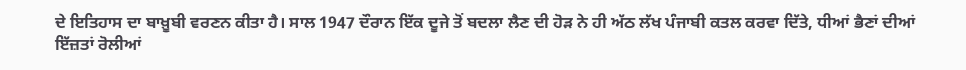ਦੇ ਇਤਿਹਾਸ ਦਾ ਬਾਖ਼ੂਬੀ ਵਰਣਨ ਕੀਤਾ ਹੈ। ਸਾਲ 1947 ਦੌਰਾਨ ਇੱਕ ਦੂਜੇ ਤੋਂ ਬਦਲਾ ਲੈਣ ਦੀ ਹੋੜ ਨੇ ਹੀ ਅੱਠ ਲੱਖ ਪੰਜਾਬੀ ਕਤਲ ਕਰਵਾ ਦਿੱਤੇ, ਧੀਆਂ ਭੈਣਾਂ ਦੀਆਂ ਇੱਜ਼ਤਾਂ ਰੋਲੀਆਂ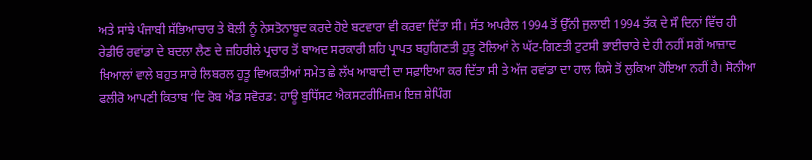ਅਤੇ ਸਾਂਝੇ ਪੰਜਾਬੀ ਸੱਭਿਆਚਾਰ ਤੇ ਬੋਲੀ ਨੂੰ ਨੇਸਤੋਨਾਬੂਦ ਕਰਦੇ ਹੋਏ ਬਟਵਾਰਾ ਵੀ ਕਰਵਾ ਦਿੱਤਾ ਸੀ। ਸੱਤ ਅਪਰੈਲ 1994 ਤੋਂ ਉੱਨੀ ਜੁਲਾਈ 1994 ਤੱਕ ਦੇ ਸੌ ਦਿਨਾਂ ਵਿੱਚ ਹੀ ਰੇਡੀਓ ਰਵਾਂਡਾ ਦੇ ਬਦਲਾ ਲੈਣ ਦੇ ਜ਼ਹਿਰੀਲੇ ਪ੍ਰਚਾਰ ਤੋਂ ਬਾਅਦ ਸਰਕਾਰੀ ਸ਼ਹਿ ਪ੍ਰਾਪਤ ਬਹੁਗਿਣਤੀ ਹੁਤੂ ਟੋਲਿਆਂ ਨੇ ਘੱਟ-ਗਿਣਤੀ ਟੁਟਸੀ ਭਾਈਚਾਰੇ ਦੇ ਹੀ ਨਹੀਂ ਸਗੋਂ ਆਜ਼ਾਦ ਖ਼ਿਆਲਾਂ ਵਾਲੇ ਬਹੁਤ ਸਾਰੇ ਲਿਬਰਲ ਹੁਤੂ ਵਿਅਕਤੀਆਂ ਸਮੇਤ ਛੇ ਲੱਖ ਆਬਾਦੀ ਦਾ ਸਫ਼ਾਇਆ ਕਰ ਦਿੱਤਾ ਸੀ ਤੇ ਅੱਜ ਰਵਾਂਡਾ ਦਾ ਹਾਲ ਕਿਸੇ ਤੋਂ ਲੁਕਿਆ ਹੋਇਆ ਨਹੀਂ ਹੈ। ਸੋਨੀਆ ਫਲੀਰੋ ਆਪਣੀ ਕਿਤਾਬ ‘ਦਿ ਰੋਬ ਐਂਡ ਸਵੋਰਡ: ਹਾਊ ਬੁਧਿੱਸਟ ਐਕਸਟਰੀਮਿਜ਼ਮ ਇਜ਼ ਸ਼ੇਪਿੰਗ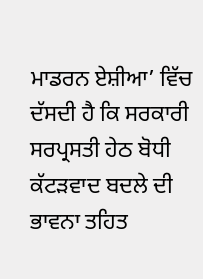ਮਾਡਰਨ ਏਸ਼ੀਆ’ ਵਿੱਚ ਦੱਸਦੀ ਹੈ ਕਿ ਸਰਕਾਰੀ ਸਰਪ੍ਰਸਤੀ ਹੇਠ ਬੋਧੀ ਕੱਟੜਵਾਦ ਬਦਲੇ ਦੀ ਭਾਵਨਾ ਤਹਿਤ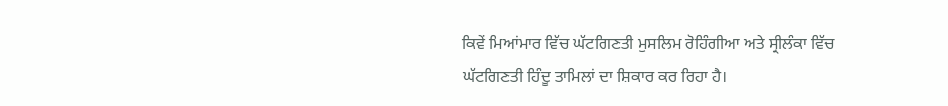ਕਿਵੇਂ ਮਿਆਂਮਾਰ ਵਿੱਚ ਘੱਟਗਿਣਤੀ ਮੁਸਲਿਮ ਰੋਹਿੰਗੀਆ ਅਤੇ ਸ੍ਰੀਲੰਕਾ ਵਿੱਚ ਘੱਟਗਿਣਤੀ ਹਿੰਦੂ ਤਾਮਿਲਾਂ ਦਾ ਸ਼ਿਕਾਰ ਕਰ ਰਿਹਾ ਹੈ।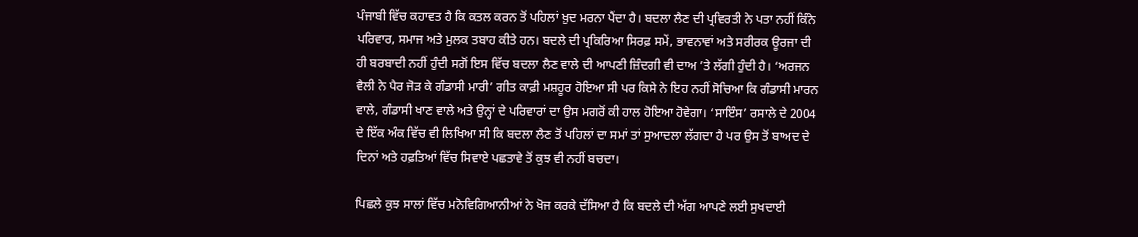ਪੰਜਾਬੀ ਵਿੱਚ ਕਹਾਵਤ ਹੈ ਕਿ ਕਤਲ ਕਰਨ ਤੋਂ ਪਹਿਲਾਂ ਖ਼ੁਦ ਮਰਨਾ ਪੈਂਦਾ ਹੈ। ਬਦਲਾ ਲੈਣ ਦੀ ਪ੍ਰਵਿਰਤੀ ਨੇ ਪਤਾ ਨਹੀਂ ਕਿੰਨੇ ਪਰਿਵਾਰ, ਸਮਾਜ ਅਤੇ ਮੁਲਕ ਤਬਾਹ ਕੀਤੇ ਹਨ। ਬਦਲੇ ਦੀ ਪ੍ਰਕਿਰਿਆ ਸਿਰਫ਼ ਸਮੇਂ, ਭਾਵਨਾਵਾਂ ਅਤੇ ਸਰੀਰਕ ਊਰਜਾ ਦੀ ਹੀ ਬਰਬਾਦੀ ਨਹੀਂ ਹੁੰਦੀ ਸਗੋਂ ਇਸ ਵਿੱਚ ਬਦਲਾ ਲੈਣ ਵਾਲੇ ਦੀ ਆਪਣੀ ਜ਼ਿੰਦਗੀ ਵੀ ਦਾਅ ’ਤੇ ਲੱਗੀ ਹੁੰਦੀ ਹੈ। ‘ਅਰਜਨ ਵੈਲੀ ਨੇ ਪੈਰ ਜੋੜ ਕੇ ਗੰਡਾਸੀ ਮਾਰੀ’ ਗੀਤ ਕਾਫ਼ੀ ਮਸ਼ਹੂਰ ਹੋਇਆ ਸੀ ਪਰ ਕਿਸੇ ਨੇ ਇਹ ਨਹੀਂ ਸੋਚਿਆ ਕਿ ਗੰਡਾਸੀ ਮਾਰਨ ਵਾਲੇ, ਗੰਡਾਸੀ ਖਾਣ ਵਾਲੇ ਅਤੇ ਉਨ੍ਹਾਂ ਦੇ ਪਰਿਵਾਰਾਂ ਦਾ ਉਸ ਮਗਰੋਂ ਕੀ ਹਾਲ ਹੋਇਆ ਹੋਵੇਗਾ। ‘ਸਾਇੰਸ’ ਰਸਾਲੇ ਦੇ 2004 ਦੇ ਇੱਕ ਅੰਕ ਵਿੱਚ ਵੀ ਲਿਖਿਆ ਸੀ ਕਿ ਬਦਲਾ ਲੈਣ ਤੋਂ ਪਹਿਲਾਂ ਦਾ ਸਮਾਂ ਤਾਂ ਸੁਆਦਲਾ ਲੱਗਦਾ ਹੈ ਪਰ ਉਸ ਤੋਂ ਬਾਅਦ ਦੇ ਦਿਨਾਂ ਅਤੇ ਹਫ਼ਤਿਆਂ ਵਿੱਚ ਸਿਵਾਏ ਪਛਤਾਵੇ ਤੋਂ ਕੁਝ ਵੀ ਨਹੀਂ ਬਚਦਾ।

ਪਿਛਲੇ ਕੁਝ ਸਾਲਾਂ ਵਿੱਚ ਮਨੋਵਿਗਿਆਨੀਆਂ ਨੇ ਖੋਜ ਕਰਕੇ ਦੱਸਿਆ ਹੈ ਕਿ ਬਦਲੇ ਦੀ ਅੱਗ ਆਪਣੇ ਲਈ ਸੁਖਦਾਈ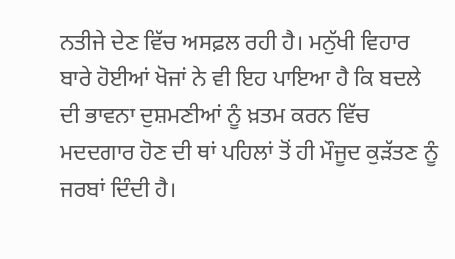ਨਤੀਜੇ ਦੇਣ ਵਿੱਚ ਅਸਫ਼ਲ ਰਹੀ ਹੈ। ਮਨੁੱਖੀ ਵਿਹਾਰ ਬਾਰੇ ਹੋਈਆਂ ਖੋਜਾਂ ਨੇ ਵੀ ਇਹ ਪਾਇਆ ਹੈ ਕਿ ਬਦਲੇ ਦੀ ਭਾਵਨਾ ਦੁਸ਼ਮਣੀਆਂ ਨੂੰ ਖ਼ਤਮ ਕਰਨ ਵਿੱਚ ਮਦਦਗਾਰ ਹੋਣ ਦੀ ਥਾਂ ਪਹਿਲਾਂ ਤੋਂ ਹੀ ਮੌਜੂਦ ਕੁੜੱਤਣ ਨੂੰ ਜਰਬਾਂ ਦਿੰਦੀ ਹੈ।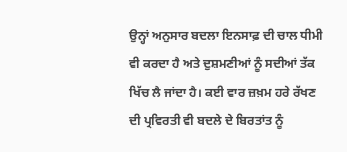ਉਨ੍ਹਾਂ ਅਨੁਸਾਰ ਬਦਲਾ ਇਨਸਾਫ਼ ਦੀ ਚਾਲ ਧੀਮੀ ਵੀ ਕਰਦਾ ਹੈ ਅਤੇ ਦੁਸ਼ਮਣੀਆਂ ਨੂੰ ਸਦੀਆਂ ਤੱਕ ਖਿੱਚ ਲੈ ਜਾਂਦਾ ਹੈ। ਕਈ ਵਾਰ ਜ਼ਖ਼ਮ ਹਰੇ ਰੱਖਣ ਦੀ ਪ੍ਰਵਿਰਤੀ ਵੀ ਬਦਲੇ ਦੇ ਬਿਰਤਾਂਤ ਨੂੰ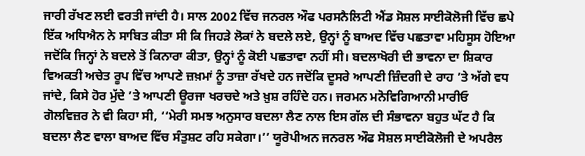ਜਾਰੀ ਰੱਖਣ ਲਈ ਵਰਤੀ ਜਾਂਦੀ ਹੈ। ਸਾਲ 2002 ਵਿੱਚ ਜਨਰਲ ਔਫ ਪਰਸਨੈਲਿਟੀ ਐਂਡ ਸੋਸ਼ਲ ਸਾਈਕੋਲੋਜੀ ਵਿੱਚ ਛਪੇ ਇੱਕ ਅਧਿਐਨ ਨੇ ਸਾਬਿਤ ਕੀਤਾ ਸੀ ਕਿ ਜਿਹੜੇ ਲੋਕਾਂ ਨੇ ਬਦਲੇ ਲਏ, ਉਨ੍ਹਾਂ ਨੂੰ ਬਾਅਦ ਵਿੱਚ ਪਛਤਾਵਾ ਮਹਿਸੂਸ ਹੋਇਆ ਜਦੋਂਕਿ ਜਿਨ੍ਹਾਂ ਨੇ ਬਦਲੇ ਤੋਂ ਕਿਨਾਰਾ ਕੀਤਾ, ਉਨ੍ਹਾਂ ਨੂੰ ਕੋਈ ਪਛਤਾਵਾ ਨਹੀਂ ਸੀ। ਬਦਲਾਖੋਰੀ ਦੀ ਭਾਵਨਾ ਦਾ ਸ਼ਿਕਾਰ ਵਿਅਕਤੀ ਅਚੇਤ ਰੂਪ ਵਿੱਚ ਆਪਣੇ ਜ਼ਖ਼ਮਾਂ ਨੂੰ ਤਾਜ਼ਾ ਰੱਖਦੇ ਹਨ ਜਦੋਂਕਿ ਦੂਸਰੇ ਆਪਣੀ ਜ਼ਿੰਦਗੀ ਦੇ ਰਾਹ ’ਤੇ ਅੱਗੇ ਵਧ ਜਾਂਦੇ, ਕਿਸੇ ਹੋਰ ਮੁੱਦੇ ’ਤੇ ਆਪਣੀ ਊਰਜਾ ਖਰਚਦੇ ਅਤੇ ਖ਼ੁਸ਼ ਰਹਿੰਦੇ ਹਨ। ਜਰਮਨ ਮਨੋਵਿਗਿਆਨੀ ਮਾਰੀਓ ਗੋਲਵਿਜ਼ਰ ਨੇ ਵੀ ਕਿਹਾ ਸੀ, ‘‘ਮੇਰੀ ਸਮਝ ਅਨੁਸਾਰ ਬਦਲਾ ਲੈਣ ਨਾਲ ਇਸ ਗੱਲ ਦੀ ਸੰਭਾਵਨਾ ਬਹੁਤ ਘੱਟ ਹੈ ਕਿ ਬਦਲਾ ਲੈਣ ਵਾਲਾ ਬਾਅਦ ਵਿੱਚ ਸੰਤੁਸ਼ਟ ਰਹਿ ਸਕੇਗਾ।’’ ਯੂਰੋਪੀਅਨ ਜਨਰਲ ਔਫ ਸੋਸ਼ਲ ਸਾਈਕੋਲੋਜੀ ਦੇ ਅਪਰੈਲ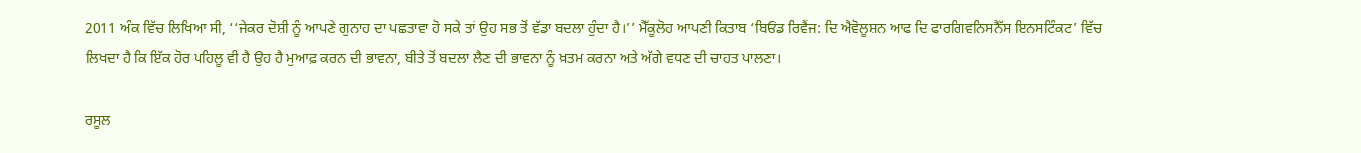2011 ਅੰਕ ਵਿੱਚ ਲਿਖਿਆ ਸੀ, ‘‘ਜੇਕਰ ਦੋਸ਼ੀ ਨੂੰ ਆਪਣੇ ਗੁਨਾਹ ਦਾ ਪਛਤਾਵਾ ਹੋ ਸਕੇ ਤਾਂ ਉਹ ਸਭ ਤੋਂ ਵੱਡਾ ਬਦਲਾ ਹੁੰਦਾ ਹੈ।’’ ਮੈੱਕੂਲੋਹ ਆਪਣੀ ਕਿਤਾਬ ‘ਬਿਓਂਡ ਰਿਵੈਂਜ: ਦਿ ਐਵੋਲੂਸ਼ਨ ਆਫ ਦਿ ਫਾਰਗਿਵਨਿਸਨੈੱਸ ਇਨਸਟਿੰਕਟ’ ਵਿੱਚ ਲਿਖਦਾ ਹੈ ਕਿ ਇੱਕ ਹੋਰ ਪਹਿਲੂ ਵੀ ਹੈ ਉਹ ਹੈ ਮੁਆਫ਼ ਕਰਨ ਦੀ ਭਾਵਨਾ, ਬੀਤੇ ਤੋਂ ਬਦਲਾ ਲੈਣ ਦੀ ਭਾਵਨਾ ਨੂੰ ਖ਼ਤਮ ਕਰਨਾ ਅਤੇ ਅੱਗੇ ਵਧਣ ਦੀ ਚਾਹਤ ਪਾਲਣਾ।

ਰਸੂਲ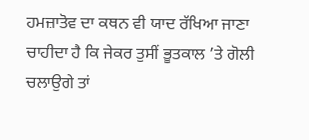ਹਮਜ਼ਾਤੋਵ ਦਾ ਕਥਨ ਵੀ ਯਾਦ ਰੱਖਿਆ ਜਾਣਾ ਚਾਹੀਦਾ ਹੈ ਕਿ ਜੇਕਰ ਤੁਸੀਂ ਭੂਤਕਾਲ ’ਤੇ ਗੋਲੀ ਚਲਾਉਗੇ ਤਾਂ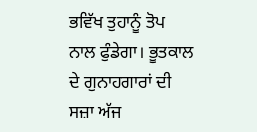ਭਵਿੱਖ ਤੁਹਾਨੂੰ ਤੋਪ ਨਾਲ ਫੁੰਡੇਗਾ। ਭੂਤਕਾਲ ਦੇ ਗੁਨਾਹਗਾਰਾਂ ਦੀ ਸਜ਼ਾ ਅੱਜ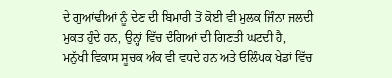ਦੇ ਗੁਆਂਢੀਆਂ ਨੂੰ ਦੇਣ ਦੀ ਬਿਮਾਰੀ ਤੋਂ ਕੋਈ ਵੀ ਮੁਲਕ ਜਿੰਨਾ ਜਲਦੀ ਮੁਕਤ ਹੁੰਦੇ ਹਨ, ਉਨ੍ਹਾਂ ਵਿੱਚ ਦੰਗਿਆਂ ਦੀ ਗਿਣਤੀ ਘਟਦੀ ਹੈ, ਮਨੁੱਖੀ ਵਿਕਾਸ ਸੂਚਕ ਅੰਕ ਵੀ ਵਧਦੇ ਹਨ ਅਤੇ ਓਲਿੰਪਕ ਖੇਡਾਂ ਵਿੱਚ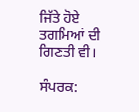ਜਿੱਤੇ ਹੋਏ ਤਗਮਿਆਂ ਦੀ ਗਿਣਤੀ ਵੀ।

ਸੰਪਰਕ: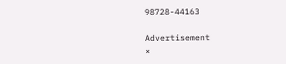98728-44163

Advertisement
×